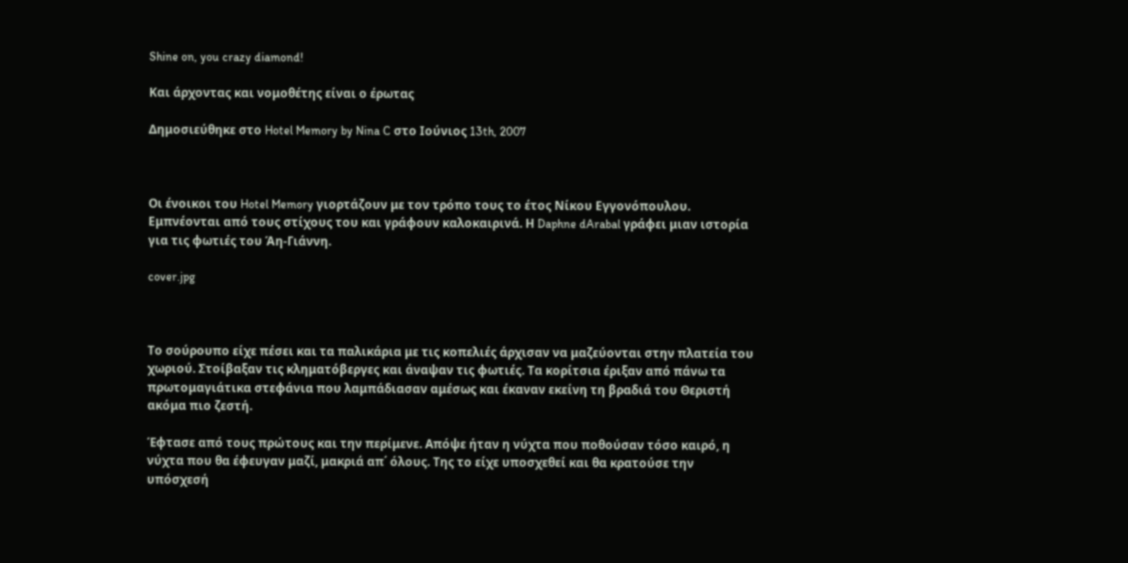Shine on, you crazy diamond!

Και άρχοντας και νομοθέτης είναι ο έρωτας

Δημοσιεύθηκε στο Hotel Memory by Nina C στο Ιούνιος 13th, 2007



Οι ένοικοι του Hotel Memory γιορτάζουν με τον τρόπο τους το έτος Νίκου Εγγονόπουλου. Εμπνέονται από τους στίχους του και γράφουν καλοκαιρινά. Η Daphne dArabal γράφει μιαν ιστορία για τις φωτιές του Άη-Γιάννη.

cover.jpg



Το σούρουπο είχε πέσει και τα παλικάρια με τις κοπελιές άρχισαν να μαζεύονται στην πλατεία του χωριού. Στοίβαξαν τις κληματόβεργες και άναψαν τις φωτιές. Τα κορίτσια έριξαν από πάνω τα πρωτομαγιάτικα στεφάνια που λαμπάδιασαν αμέσως και έκαναν εκείνη τη βραδιά του Θεριστή ακόμα πιο ζεστή.

Έφτασε από τους πρώτους και την περίμενε. Απόψε ήταν η νύχτα που ποθούσαν τόσο καιρό, η νύχτα που θα έφευγαν μαζί, μακριά απ΄ όλους. Της το είχε υποσχεθεί και θα κρατούσε την υπόσχεσή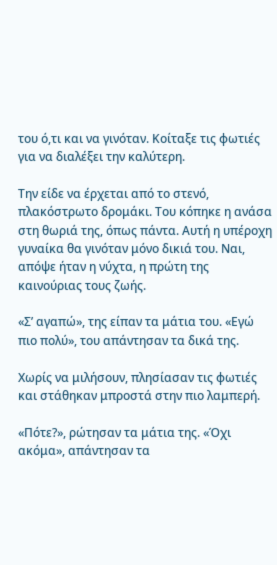του ό,τι και να γινόταν. Κοίταξε τις φωτιές για να διαλέξει την καλύτερη.

Την είδε να έρχεται από το στενό, πλακόστρωτο δρομάκι. Του κόπηκε η ανάσα στη θωριά της, όπως πάντα. Αυτή η υπέροχη γυναίκα θα γινόταν μόνο δικιά του. Ναι, απόψε ήταν η νύχτα, η πρώτη της καινούριας τους ζωής.

«Σ’ αγαπώ», της είπαν τα μάτια του. «Εγώ πιο πολύ», του απάντησαν τα δικά της.

Χωρίς να μιλήσουν, πλησίασαν τις φωτιές και στάθηκαν μπροστά στην πιο λαμπερή.

«Πότε?», ρώτησαν τα μάτια της. «Όχι ακόμα», απάντησαν τα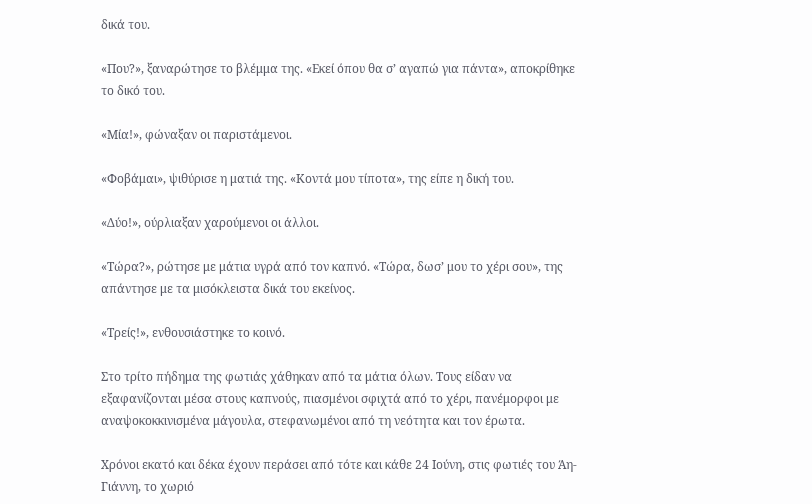δικά του.

«Που?», ξαναρώτησε το βλέμμα της. «Εκεί όπου θα σ’ αγαπώ για πάντα», αποκρίθηκε το δικό του.

«Μία!», φώναξαν οι παριστάμενοι.

«Φοβάμαι», ψιθύρισε η ματιά της. «Κοντά μου τίποτα», της είπε η δική του.

«Δύο!», ούρλιαξαν χαρούμενοι οι άλλοι.

«Τώρα?», ρώτησε με μάτια υγρά από τον καπνό. «Τώρα, δωσ’ μου το χέρι σου», της απάντησε με τα μισόκλειστα δικά του εκείνος.

«Τρείς!», ενθουσιάστηκε το κοινό.

Στο τρίτο πήδημα της φωτιάς χάθηκαν από τα μάτια όλων. Τους είδαν να εξαφανίζονται μέσα στους καπνούς, πιασμένοι σφιχτά από το χέρι, πανέμορφοι με αναψοκοκκινισμένα μάγουλα, στεφανωμένοι από τη νεότητα και τον έρωτα.

Χρόνοι εκατό και δέκα έχουν περάσει από τότε και κάθε 24 Ιούνη, στις φωτιές του Άη-Γιάννη, το χωριό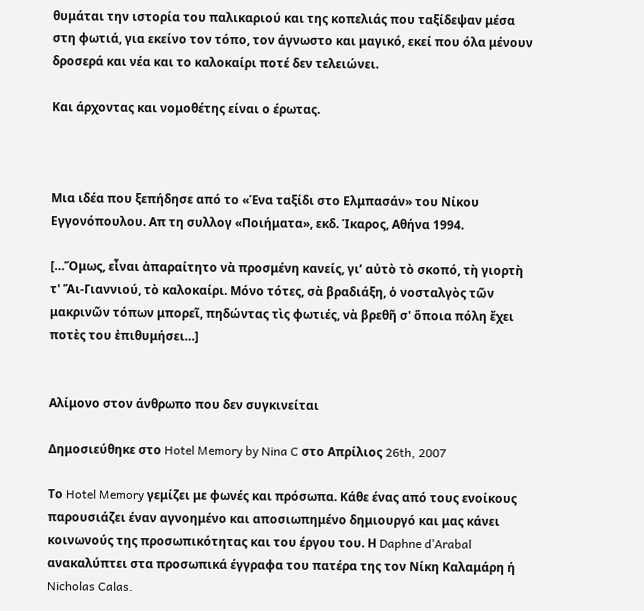θυμάται την ιστορία του παλικαριού και της κοπελιάς που ταξίδεψαν μέσα στη φωτιά, για εκείνο τον τόπο, τον άγνωστο και μαγικό, εκεί που όλα μένουν δροσερά και νέα και το καλοκαίρι ποτέ δεν τελειώνει.

Και άρχοντας και νομοθέτης είναι ο έρωτας.



Μια ιδέα που ξεπήδησε από το «Ένα ταξίδι στο Ελμπασάν» του Νίκου Εγγονόπουλου. Απ τη συλλογ «Ποιήματα», εκδ. Ίκαρος, Αθήνα 1994.

[…Ὅμως, εἶναι ἀπαραίτητο νὰ προσμένη κανείς, γι’ αὐτὸ τὸ σκοπό, τὴ γιορτὴ τ' Ἅι-Γιαννιού, τὸ καλοκαίρι. Μόνο τότες, σὰ βραδιάξη, ὁ νοσταλγὸς τῶν μακρινῶν τόπων μπορεῖ, πηδώντας τὶς φωτιές, νὰ βρεθῆ σ' ὅποια πόλη ἔχει ποτὲς του ἐπιθυμήσει…]


Αλίμονο στον άνθρωπο που δεν συγκινείται

Δημοσιεύθηκε στο Hotel Memory by Nina C στο Απρίλιος 26th, 2007

Το Hotel Memory γεμίζει με φωνές και πρόσωπα. Κάθε ένας από τους ενοίκους παρουσιάζει έναν αγνοημένο και αποσιωπημένο δημιουργό και μας κάνει κοινωνούς της προσωπικότητας και του έργου του. Η Daphne d’Arabal ανακαλύπτει στα προσωπικά έγγραφα του πατέρα της τον Νίκη Καλαμάρη ή Nicholas Calas.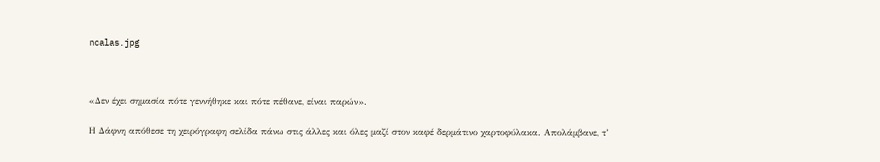ncalas.jpg



«Δεν έχει σημασία πότε γεννήθηκε και πότε πέθανε, είναι παρών».

Η Δάφνη απόθεσε τη χειρόγραφη σελίδα πάνω στις άλλες και όλες μαζί στον καφέ δερμάτινο χαρτοφύλακα. Απολάμβανε, τ’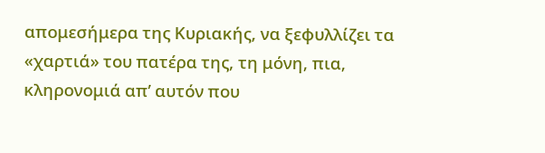απομεσήμερα της Κυριακής, να ξεφυλλίζει τα «χαρτιά» του πατέρα της, τη μόνη, πια, κληρονομιά απ’ αυτόν που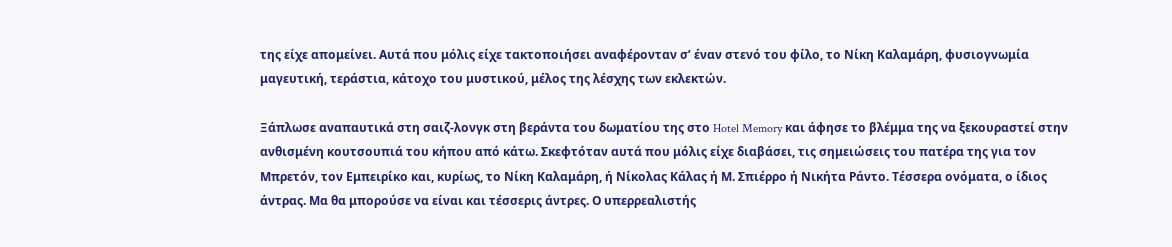της είχε απομείνει. Αυτά που μόλις είχε τακτοποιήσει αναφέρονταν σ’ έναν στενό του φίλο, το Νίκη Καλαμάρη, φυσιογνωμία μαγευτική, τεράστια, κάτοχο του μυστικού, μέλος της λέσχης των εκλεκτών.

Ξάπλωσε αναπαυτικά στη σαιζ-λονγκ στη βεράντα του δωματίου της στο Hotel Memory και άφησε το βλέμμα της να ξεκουραστεί στην ανθισμένη κουτσουπιά του κήπου από κάτω. Σκεφτόταν αυτά που μόλις είχε διαβάσει, τις σημειώσεις του πατέρα της για τον Μπρετόν, τον Εμπειρίκο και, κυρίως, το Νίκη Καλαμάρη, ή Νίκολας Κάλας ή Μ. Σπιέρρο ή Νικήτα Ράντο. Τέσσερα ονόματα, ο ίδιος άντρας. Μα θα μπορούσε να είναι και τέσσερις άντρες. Ο υπερρεαλιστής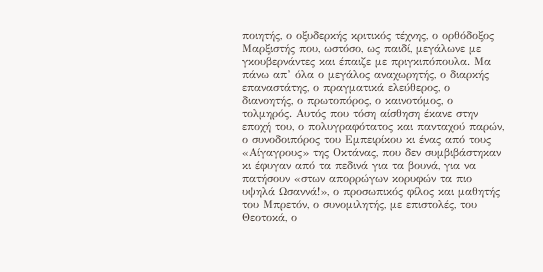ποιητής, ο οξυδερκής κριτικός τέχνης, ο ορθόδοξος Μαρξιστής που, ωστόσο, ως παιδί, μεγάλωνε με γκουβερνάντες και έπαιζε με πριγκιπόπουλα. Μα πάνω απ’ όλα ο μεγάλος αναχωρητής, ο διαρκής επαναστάτης, ο πραγματικά ελεύθερος, ο διανοητής, ο πρωτοπόρος, ο καινοτόμος, ο τολμηρός. Αυτός που τόση αίσθηση έκανε στην εποχή του, ο πολυγραφότατος και πανταχού παρών, ο συνοδοιπόρος του Εμπειρίκου κι ένας από τους «Αίγαγρους» της Οκτάνας, που δεν συμβιβάστηκαν κι έφυγαν από τα πεδινά για τα βουνά, για να πατήσουν «στων απορρώγων κορυφών τα πιο υψηλά Ωσαννά!», ο προσωπικός φίλος και μαθητής του Μπρετόν, ο συνομιλητής, με επιστολές, του Θεοτοκά, ο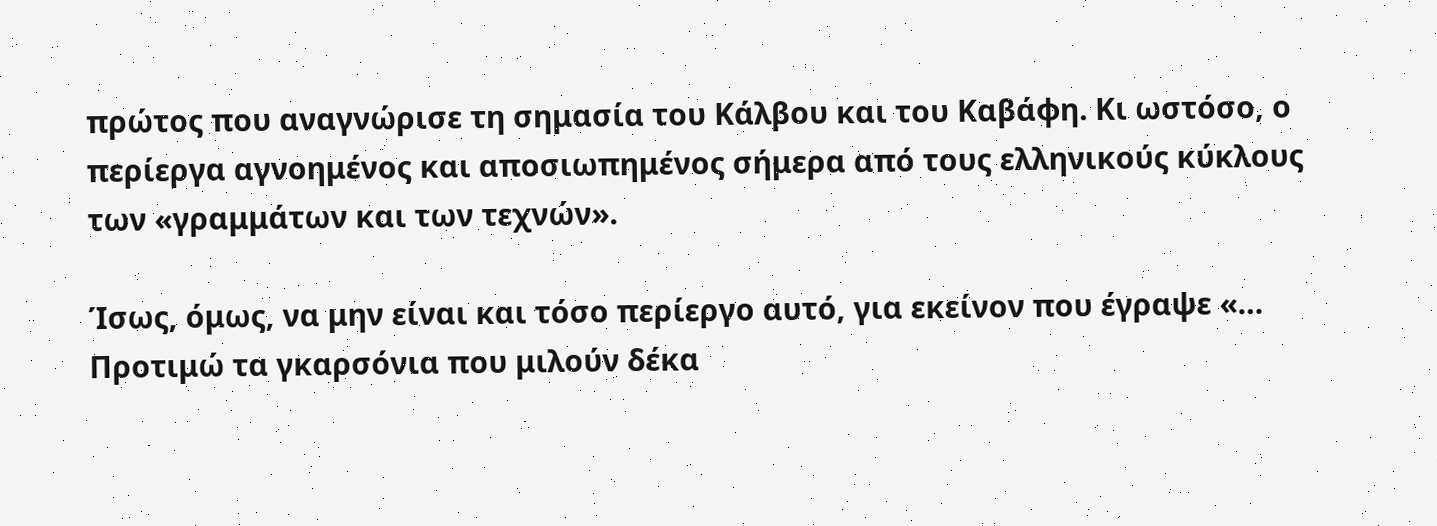πρώτος που αναγνώρισε τη σημασία του Κάλβου και του Καβάφη. Κι ωστόσο, ο περίεργα αγνοημένος και αποσιωπημένος σήμερα από τους ελληνικούς κύκλους των «γραμμάτων και των τεχνών».

Ίσως, όμως, να μην είναι και τόσο περίεργο αυτό, για εκείνον που έγραψε «… Προτιμώ τα γκαρσόνια που μιλούν δέκα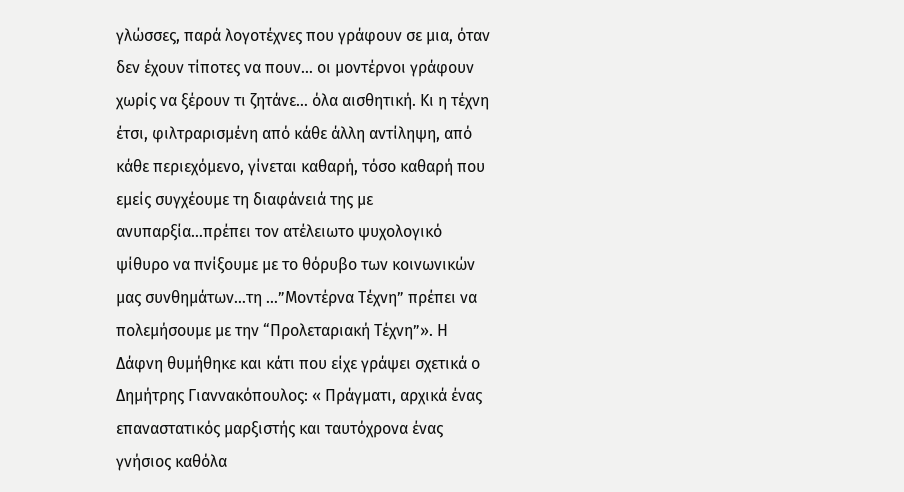γλώσσες, παρά λογοτέχνες που γράφουν σε μια, όταν δεν έχουν τίποτες να πουν… οι μοντέρνοι γράφουν χωρίς να ξέρουν τι ζητάνε… όλα αισθητική. Κι η τέχνη έτσι, φιλτραρισμένη από κάθε άλλη αντίληψη, από κάθε περιεχόμενο, γίνεται καθαρή, τόσο καθαρή που εμείς συγχέουμε τη διαφάνειά της με ανυπαρξία…πρέπει τον ατέλειωτο ψυχολογικό ψίθυρο να πνίξουμε με το θόρυβο των κοινωνικών μας συνθημάτων…τη …”Μοντέρνα Τέχνη” πρέπει να πολεμήσουμε με την “Προλεταριακή Τέχνη”». Η Δάφνη θυμήθηκε και κάτι που είχε γράψει σχετικά ο Δημήτρης Γιαννακόπουλος: « Πράγματι, αρχικά ένας επαναστατικός μαρξιστής και ταυτόχρονα ένας γνήσιος καθόλα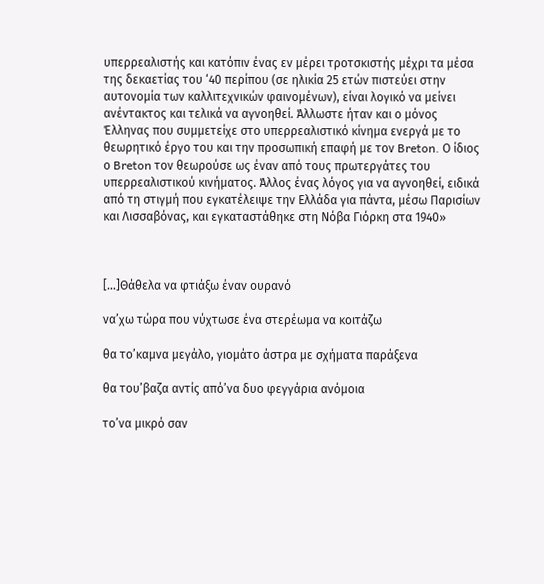υπερρεαλιστής και κατόπιν ένας εν μέρει τροτσκιστής μέχρι τα μέσα της δεκαετίας του ‘40 περίπου (σε ηλικία 25 ετών πιστεύει στην αυτονομία των καλλιτεχνικών φαινομένων), είναι λογικό να μείνει ανέντακτος και τελικά να αγνοηθεί. Άλλωστε ήταν και ο μόνος Έλληνας που συμμετείχε στο υπερρεαλιστικό κίνημα ενεργά με το θεωρητικό έργο του και την προσωπική επαφή με τον Breton. Ο ίδιος ο Breton τον θεωρούσε ως έναν από τους πρωτεργάτες του υπερρεαλιστικού κινήματος. Άλλος ένας λόγος για να αγνοηθεί, ειδικά από τη στιγμή που εγκατέλειψε την Ελλάδα για πάντα, μέσω Παρισίων και Λισσαβόνας, και εγκαταστάθηκε στη Νόβα Γιόρκη στα 1940»



[…]Θάθελα να φτιάξω έναν ουρανό

να’χω τώρα που νύχτωσε ένα στερέωμα να κοιτάζω

θα το’καμνα μεγάλο, γιομάτο άστρα με σχήματα παράξενα

θα του’βαζα αντίς από’να δυο φεγγάρια ανόμοια

το’να μικρό σαν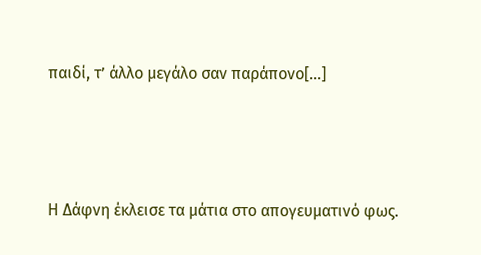παιδί, τ’ άλλο μεγάλο σαν παράπονο[…]



Η Δάφνη έκλεισε τα μάτια στο απογευματινό φως.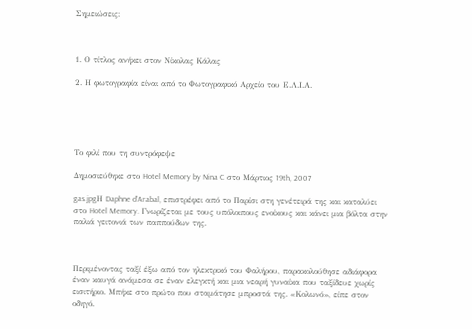Σημειώσεις:



1. Ο τίτλος ανήκει στον Νίκολας Κάλας

2. Η φωτογραφία είναι από το Φωτογραφικό Αρχείο του Ε.Λ.Ι.Α.





Το φιλί που τη συντρόφεψε

Δημοσιεύθηκε στο Hotel Memory by Nina C στο Μάρτιος 19th, 2007

gas.jpgΗ Daphne d’Arabal, επιστρέφει από το Παρίσι στη γενέτειρά της και καταλύει στο Hotel Memory. Γνωρίζεται με τους υπόλοιπους ενοίκους και κάνει μια βόλτα στην παλιά γειτονιά των παππούδων της.



Περιμένοντας ταξί έξω από τον ηλεκτρικό του Φαλήρου, παρακολούθησε αδιάφορα έναν καυγά ανάμεσα σε έναν ελεγκτή και μια νεαρή γυναίκα που ταξίδευε χωρίς εισιτήριο. Μπήκε στο πρώτο που σταμάτησε μπροστά της. «Κολωνό», είπε στον οδηγό.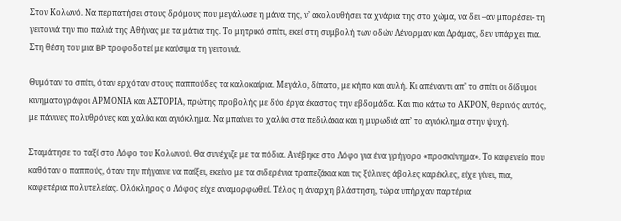Στον Κολωνό. Να περπατήσει στους δρόμους που μεγάλωσε η μάνα της, ν’ ακολουθήσει τα χνάρια της στο χώμα, να δει –αν μπορέσει- τη γειτονιά την πιο παλιά της Αθήνας με τα μάτια της. Το μητρικό σπίτι, εκεί στη συμβολή των οδών Λένορμαν και Δράμας, δεν υπάρχει πια. Στη θέση του μια BP τροφοδοτεί με καύσιμα τη γειτονιά.

Θυμόταν το σπίτι, όταν ερχόταν στους παππούδες τα καλοκαίρια. Μεγάλο, δίπατο, με κήπο και αυλή. Κι απέναντι απ’ το σπίτι οι δίδυμοι κινηματογράφοι ΑΡΜΟΝΙΑ και ΑΣΤΟΡΙΑ, πρώτης προβολής με δύο έργα έκαστος την εβδομάδα. Και πιο κάτω το ΑΚΡΟΝ, θερινός αυτός, με πάνινες πολυθρόνες και χαλίκι και αγιόκλημα. Να μπαίνει το χαλίκι στα πεδιλάκια και η μυρωδιά απ’ το αγιόκλημα στην ψυχή.

Σταμάτησε το ταξί στο Λόφο του Κολωνού. Θα συνέχιζε με τα πόδια. Ανέβηκε στο Λόφο για ένα γρήγορο «προσκύνημα». Το καφενείο που καθόταν ο παππούς, όταν την πήγαινε να παίξει, εκείνο με τα σιδερένια τραπεζάκια και τις ξύλινες άβολες καρέκλες, είχε γίνει, πια, καφετέρια πολυτελείας. Ολόκληρος ο Λόφος είχε αναμορφωθεί. Τέλος η άναρχη βλάστηση, τώρα υπήρχαν παρτέρια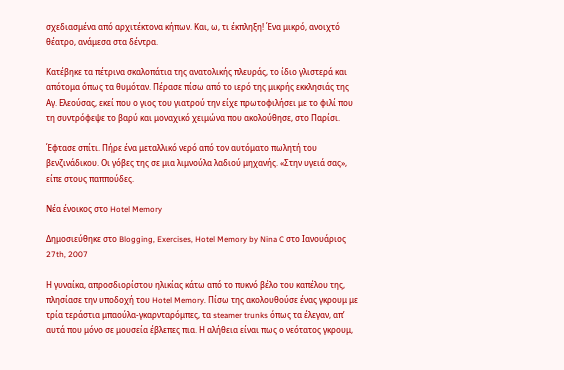σχεδιασμένα από αρχιτέκτονα κήπων. Και, ω, τι έκπληξη! Ένα μικρό, ανοιχτό θέατρο, ανάμεσα στα δέντρα.

Κατέβηκε τα πέτρινα σκαλοπάτια της ανατολικής πλευράς, το ίδιο γλιστερά και απότομα όπως τα θυμόταν. Πέρασε πίσω από το ιερό της μικρής εκκλησιάς της Αγ. Ελεούσας, εκεί που ο γιος του γιατρού την είχε πρωτοφιλήσει με το φιλί που τη συντρόφεψε το βαρύ και μοναχικό χειμώνα που ακολούθησε, στο Παρίσι.

Έφτασε σπίτι. Πήρε ένα μεταλλικό νερό από τον αυτόματο πωλητή του βενζινάδικου. Οι γόβες της σε μια λιμνούλα λαδιού μηχανής. «Στην υγειά σας», είπε στους παππούδες.

Nέα ένοικος στο Hotel Memory

Δημοσιεύθηκε στο Blogging, Exercises, Hotel Memory by Nina C στο Ιανουάριος 27th, 2007

Η γυναίκα, απροσδιορίστου ηλικίας κάτω από το πυκνό βέλο του καπέλου της, πλησίασε την υποδοχή του Hotel Memory. Πίσω της ακολουθούσε ένας γκρουμ με τρία τεράστια μπαούλα-γκαρνταρόμπες, τα steamer trunks όπως τα έλεγαν, απ’ αυτά που μόνο σε μουσεία έβλεπες πια. Η αλήθεια είναι πως ο νεότατος γκρουμ,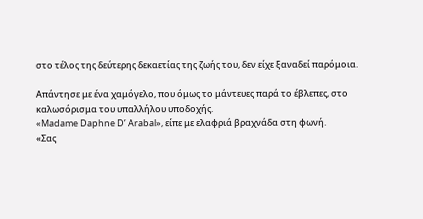στο τέλος της δεύτερης δεκαετίας της ζωής του, δεν είχε ξαναδεί παρόμοια.

Απάντησε με ένα χαμόγελο, που όμως το μάντευες παρά το έβλεπες, στο καλωσόρισμα του υπαλλήλου υποδοχής.
«Madame Daphne D’ Arabal», είπε με ελαφριά βραχνάδα στη φωνή.
«Σας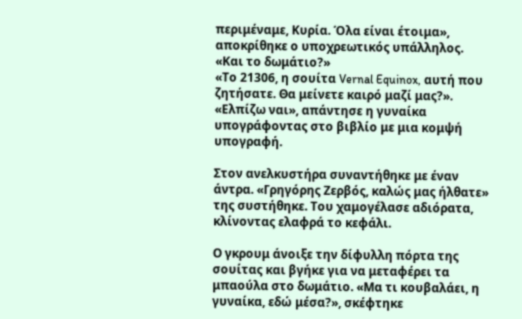περιμέναμε, Κυρία. Όλα είναι έτοιμα», αποκρίθηκε ο υποχρεωτικός υπάλληλος.
«Και το δωμάτιο?»
«Το 21306, η σουίτα Vernal Equinox, αυτή που ζητήσατε. Θα μείνετε καιρό μαζί μας?».
«Ελπίζω ναι», απάντησε η γυναίκα υπογράφοντας στο βιβλίο με μια κομψή υπογραφή.

Στον ανελκυστήρα συναντήθηκε με έναν άντρα. «Γρηγόρης Ζερβός, καλώς μας ήλθατε» της συστήθηκε. Του χαμογέλασε αδιόρατα, κλίνοντας ελαφρά το κεφάλι.

Ο γκρουμ άνοιξε την δίφυλλη πόρτα της σουίτας και βγήκε για να μεταφέρει τα μπαούλα στο δωμάτιο. «Μα τι κουβαλάει, η γυναίκα, εδώ μέσα?», σκέφτηκε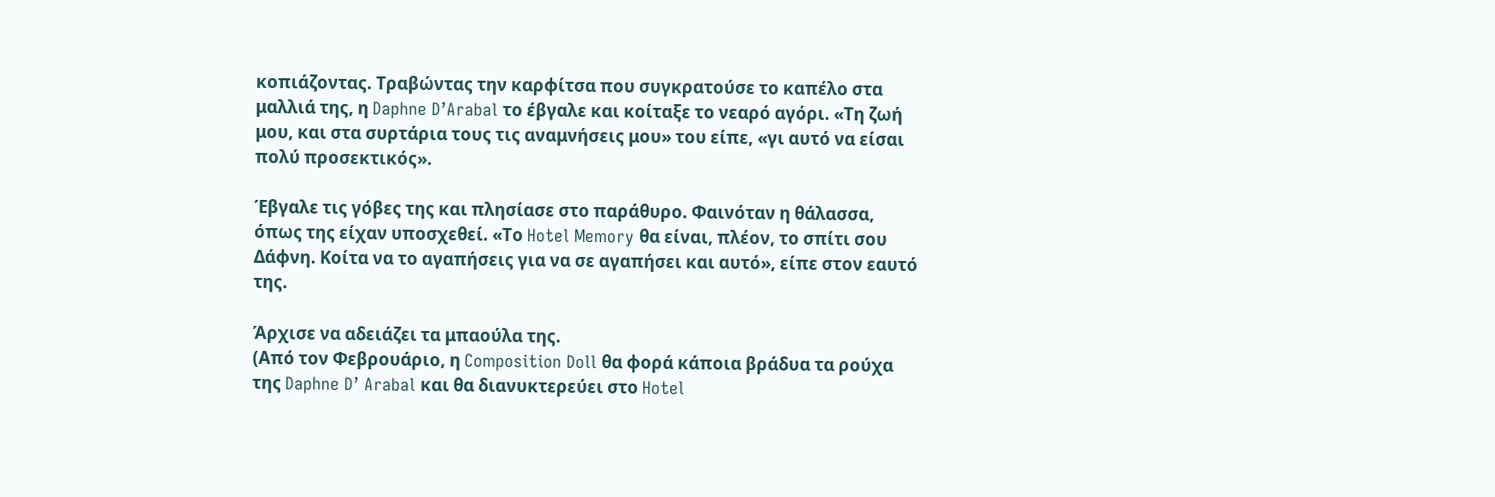κοπιάζοντας. Τραβώντας την καρφίτσα που συγκρατούσε το καπέλο στα μαλλιά της, η Daphne D’Arabal το έβγαλε και κοίταξε το νεαρό αγόρι. «Τη ζωή μου, και στα συρτάρια τους τις αναμνήσεις μου» του είπε, «γι αυτό να είσαι πολύ προσεκτικός».

Έβγαλε τις γόβες της και πλησίασε στο παράθυρο. Φαινόταν η θάλασσα, όπως της είχαν υποσχεθεί. «Το Hotel Memory θα είναι, πλέον, το σπίτι σου Δάφνη. Κοίτα να το αγαπήσεις για να σε αγαπήσει και αυτό», είπε στον εαυτό της.

Άρχισε να αδειάζει τα μπαούλα της.
(Από τον Φεβρουάριο, η Composition Doll θα φορά κάποια βράδυα τα ρούχα της Daphne D’ Arabal και θα διανυκτερεύει στο Hotel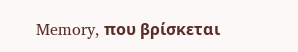Memory, που βρίσκεται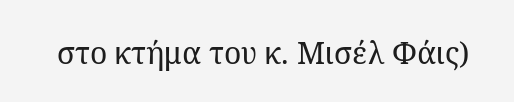στο κτήμα του κ. Μισέλ Φάις)